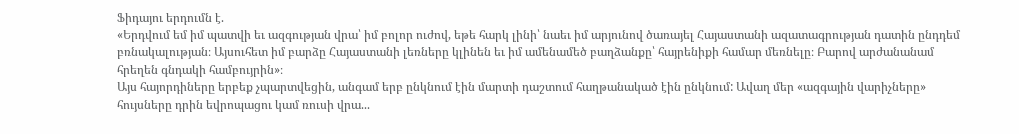Ֆիդայու երդումն է.
«Երդվում եմ իմ պատվի եւ ազգության վրա՝ իմ բոլոր ուժով, եթե հարկ լինի՝ նաեւ իմ արյունով ծառայել Հայաստանի ազատագրության դատին ընդդեմ բռնակալության։ Այսուհետ իմ բարձը Հայաստանի լեռները կլինեն եւ իմ ամենամեծ բաղձանքը՝ հայրենիքի համար մեռնելը։ Բարով արժանանամ հրեղեն գնդակի համբույրին»։
Այս հայորդիները երբեք չպարտվեցին, անգամ երբ ընկնում էին մարտի դաշտում հաղթանակած էին ընկնում: Ավաղ մեր «ազգային վարիչները» հույսները դրին եվրոպացու կամ ռուսի վրա...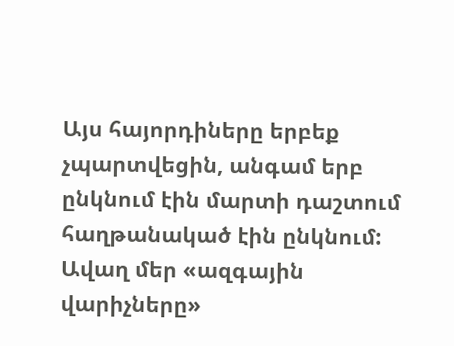Այս հայորդիները երբեք չպարտվեցին, անգամ երբ ընկնում էին մարտի դաշտում հաղթանակած էին ընկնում: Ավաղ մեր «ազգային վարիչները»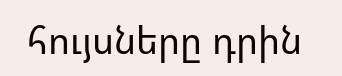հույսները դրին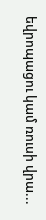եվրոպացու կամ ռուսի վրա...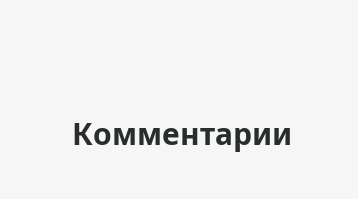Комментарии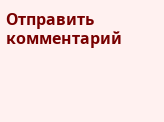Отправить комментарий